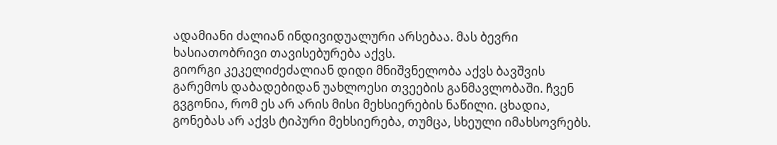ადამიანი ძალიან ინდივიდუალური არსებაა. მას ბევრი ხასიათობრივი თავისებურება აქვს.
გიორგი კეკელიძეძალიან დიდი მნიშვნელობა აქვს ბავშვის გარემოს დაბადებიდან უახლოესი თვეების განმავლობაში. ჩვენ გვგონია, რომ ეს არ არის მისი მეხსიერების ნაწილი. ცხადია, გონებას არ აქვს ტიპური მეხსიერება, თუმცა, სხეული იმახსოვრებს.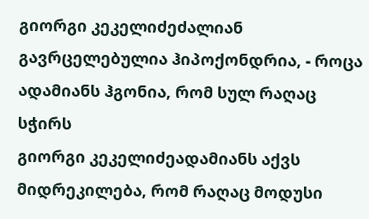გიორგი კეკელიძეძალიან გავრცელებულია ჰიპოქონდრია, - როცა ადამიანს ჰგონია, რომ სულ რაღაც სჭირს
გიორგი კეკელიძეადამიანს აქვს მიდრეკილება, რომ რაღაც მოდუსი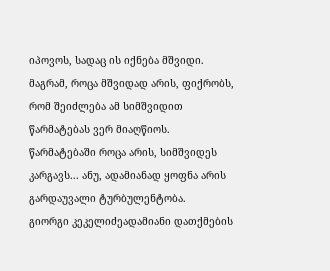იპოვოს, სადაც ის იქნება მშვიდი. მაგრამ, როცა მშვიდად არის, ფიქრობს, რომ შეიძლება ამ სიმშვიდით წარმატებას ვერ მიაღწიოს. წარმატებაში როცა არის, სიმშვიდეს კარგავს... ანუ, ადამიანად ყოფნა არის გარდაუვალი ტურბულენტობა.
გიორგი კეკელიძეადამიანი დათქმების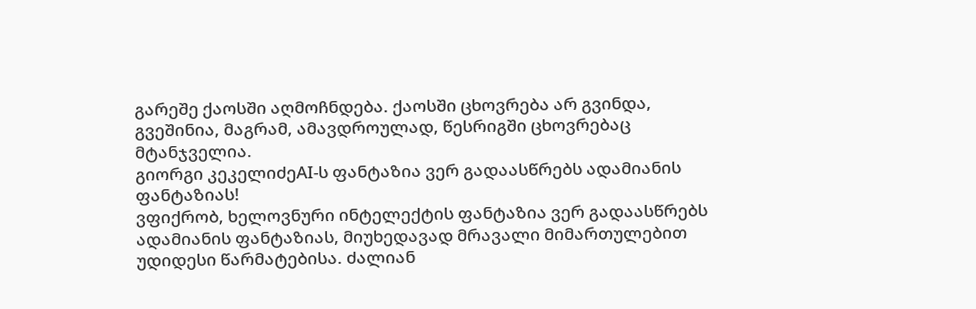გარეშე ქაოსში აღმოჩნდება. ქაოსში ცხოვრება არ გვინდა, გვეშინია, მაგრამ, ამავდროულად, წესრიგში ცხოვრებაც მტანჯველია.
გიორგი კეკელიძეAI-ს ფანტაზია ვერ გადაასწრებს ადამიანის ფანტაზიას!
ვფიქრობ, ხელოვნური ინტელექტის ფანტაზია ვერ გადაასწრებს ადამიანის ფანტაზიას, მიუხედავად მრავალი მიმართულებით უდიდესი წარმატებისა. ძალიან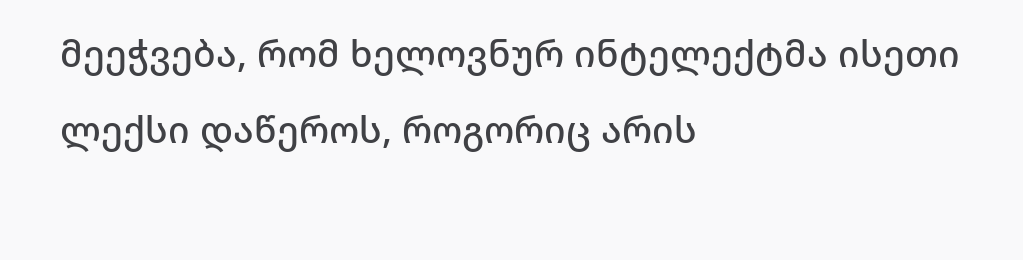მეეჭვება, რომ ხელოვნურ ინტელექტმა ისეთი ლექსი დაწეროს, როგორიც არის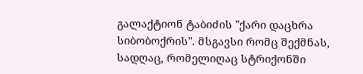გალაქტიონ ტაბიძის "ქარი დაცხრა სიბობოქრის". მსგავსი რომც შექმნას, სადღაც, რომელიღაც სტრიქონში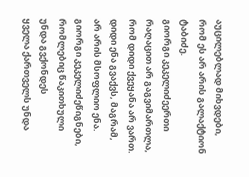აუცილებლად მიხვდები, რომ ეს არ არის გალაქტიონ ტაბიძე.
გიორგი კეკელიძეერთი რაღაცით არ გაგვიმართლა, რომ დიდი ქვეყანა არ ვართ. დიდი ენა გვაქვს, მაგრამ, არ არის მსოფლიო ენა.
გიორგი კეკელიძეწიგნები, რომლებიც წაკითხული უნდა გვქონდეს
ყველა ქართველს უნდა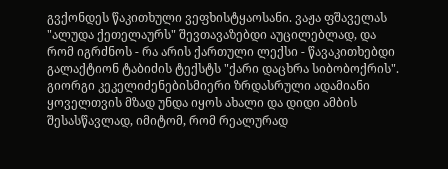გვქონდეს წაკითხული ვეფხისტყაოსანი. ვაჟა ფშაველას "ალუდა ქეთელაურს" შევთავაზებდი აუცილებლად, და რომ იგრძნოს - რა არის ქართული ლექსი - წავაკითხებდი გალაქტიონ ტაბიძის ტექსტს "ქარი დაცხრა სიბობოქრის".
გიორგი კეკელიძენებისმიერი ზრდასრული ადამიანი ყოველთვის მზად უნდა იყოს ახალი და დიდი ამბის შესასწავლად, იმიტომ, რომ რეალურად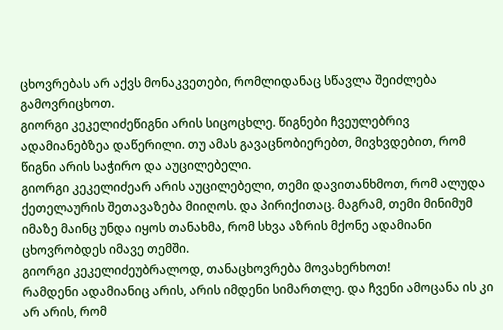ცხოვრებას არ აქვს მონაკვეთები, რომლიდანაც სწავლა შეიძლება გამოვრიცხოთ.
გიორგი კეკელიძეწიგნი არის სიცოცხლე. წიგნები ჩვეულებრივ ადამიანებზეა დაწერილი. თუ ამას გავაცნობიერებთ, მივხვდებით, რომ წიგნი არის საჭირო და აუცილებელი.
გიორგი კეკელიძეარ არის აუცილებელი, თემი დავითანხმოთ, რომ ალუდა ქეთელაურის შეთავაზება მიიღოს. და პირიქითაც. მაგრამ, თემი მინიმუმ იმაზე მაინც უნდა იყოს თანახმა, რომ სხვა აზრის მქონე ადამიანი ცხოვრობდეს იმავე თემში.
გიორგი კეკელიძეუბრალოდ, თანაცხოვრება მოვახერხოთ!
რამდენი ადამიანიც არის, არის იმდენი სიმართლე. და ჩვენი ამოცანა ის კი არ არის, რომ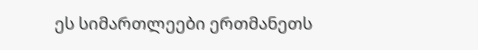ეს სიმართლეები ერთმანეთს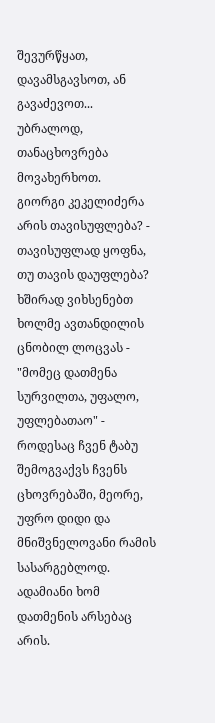შევურწყათ, დავამსგავსოთ, ან გავაძევოთ... უბრალოდ, თანაცხოვრება მოვახერხოთ.
გიორგი კეკელიძერა არის თავისუფლება? - თავისუფლად ყოფნა, თუ თავის დაუფლება? ხშირად ვიხსენებთ ხოლმე ავთანდილის ცნობილ ლოცვას - "მომეც დათმენა სურვილთა, უფალო, უფლებათაო" - როდესაც ჩვენ ტაბუ შემოგვაქვს ჩვენს ცხოვრებაში, მეორე, უფრო დიდი და მნიშვნელოვანი რამის სასარგებლოდ. ადამიანი ხომ დათმენის არსებაც არის.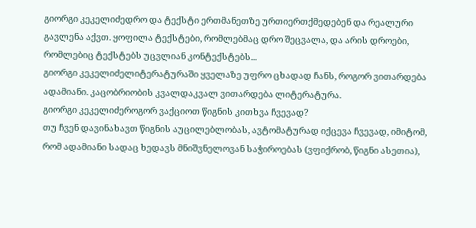გიორგი კეკელიძედრო და ტექსტი ერთმანეთზე ურთიერთქმედებენ და რეალური გავლენა აქვთ. ყოფილა ტექსტები, რომლებმაც დრო შეცვალა, და არის დროები, რომლებიც ტექსტებს უცვლიან კონტექსტებს...
გიორგი კეკელიძელიტერატურაში ყველაზე უფრო ცხადად ჩანს, როგორ ვითარდება ადამიანი. კაცობრიობის კვალდაკვალ ვითარდება ლიტერატურა.
გიორგი კეკელიძეროგორ ვაქციოთ წიგნის კითხვა ჩვევად?
თუ ჩვენ დავინახავთ წიგნის აუცილებლობას, ავტომატურად იქცევა ჩვევად, იმიტომ, რომ ადამიანი სადაც ხედავს მნიშვნელოვან საჭიროებას (ვფიქრობ, წიგნი ასეთია),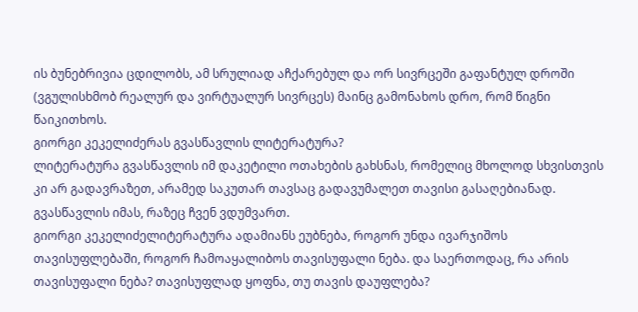ის ბუნებრივია ცდილობს, ამ სრულიად აჩქარებულ და ორ სივრცეში გაფანტულ დროში (ვგულისხმობ რეალურ და ვირტუალურ სივრცეს) მაინც გამონახოს დრო, რომ წიგნი წაიკითხოს.
გიორგი კეკელიძერას გვასწავლის ლიტერატურა?
ლიტერატურა გვასწავლის იმ დაკეტილი ოთახების გახსნას, რომელიც მხოლოდ სხვისთვის კი არ გადავრაზეთ, არამედ საკუთარ თავსაც გადავუმალეთ თავისი გასაღებიანად. გვასწავლის იმას, რაზეც ჩვენ ვდუმვართ.
გიორგი კეკელიძელიტერატურა ადამიანს ეუბნება, როგორ უნდა ივარჯიშოს თავისუფლებაში, როგორ ჩამოაყალიბოს თავისუფალი ნება. და საერთოდაც, რა არის თავისუფალი ნება? თავისუფლად ყოფნა, თუ თავის დაუფლება?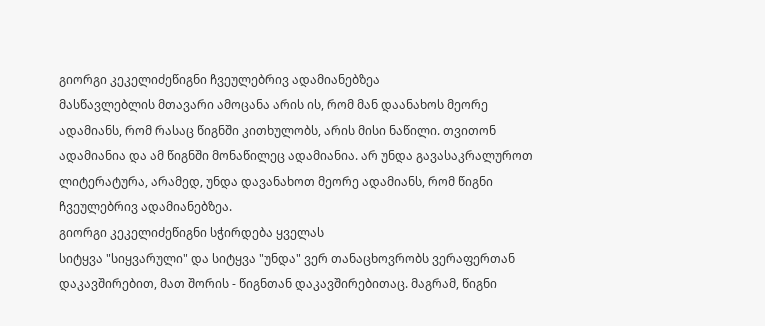გიორგი კეკელიძეწიგნი ჩვეულებრივ ადამიანებზეა
მასწავლებლის მთავარი ამოცანა არის ის, რომ მან დაანახოს მეორე ადამიანს, რომ რასაც წიგნში კითხულობს, არის მისი ნაწილი. თვითონ ადამიანია და ამ წიგნში მონაწილეც ადამიანია. არ უნდა გავასაკრალუროთ ლიტერატურა, არამედ, უნდა დავანახოთ მეორე ადამიანს, რომ წიგნი ჩვეულებრივ ადამიანებზეა.
გიორგი კეკელიძეწიგნი სჭირდება ყველას
სიტყვა "სიყვარული" და სიტყვა "უნდა" ვერ თანაცხოვრობს ვერაფერთან დაკავშირებით, მათ შორის - წიგნთან დაკავშირებითაც. მაგრამ, წიგნი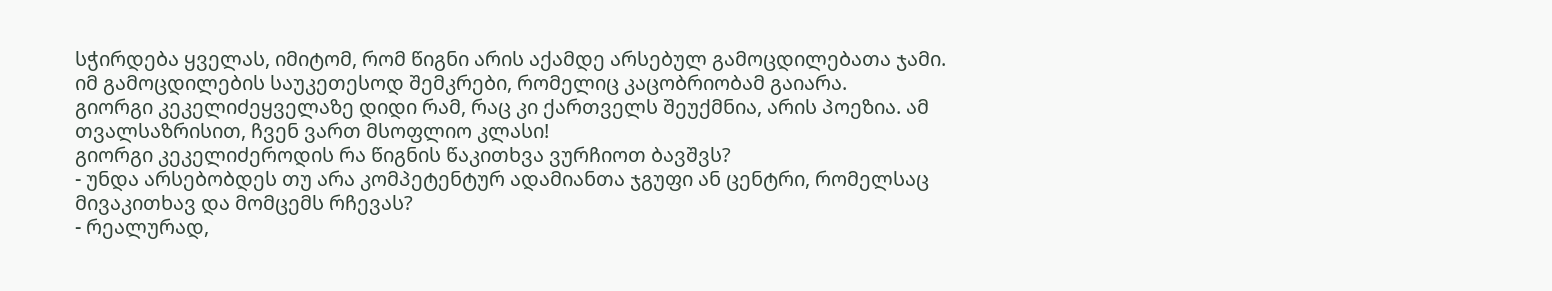სჭირდება ყველას, იმიტომ, რომ წიგნი არის აქამდე არსებულ გამოცდილებათა ჯამი. იმ გამოცდილების საუკეთესოდ შემკრები, რომელიც კაცობრიობამ გაიარა.
გიორგი კეკელიძეყველაზე დიდი რამ, რაც კი ქართველს შეუქმნია, არის პოეზია. ამ თვალსაზრისით, ჩვენ ვართ მსოფლიო კლასი!
გიორგი კეკელიძეროდის რა წიგნის წაკითხვა ვურჩიოთ ბავშვს?
- უნდა არსებობდეს თუ არა კომპეტენტურ ადამიანთა ჯგუფი ან ცენტრი, რომელსაც მივაკითხავ და მომცემს რჩევას?
- რეალურად,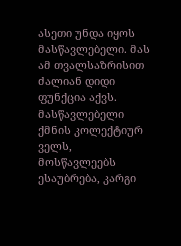ასეთი უნდა იყოს მასწავლებელი. მას ამ თვალსაზრისით ძალიან დიდი ფუნქცია აქვს. მასწავლებელი ქმნის კოლექტიურ ველს, მოსწავლეებს ესაუბრება, კარგი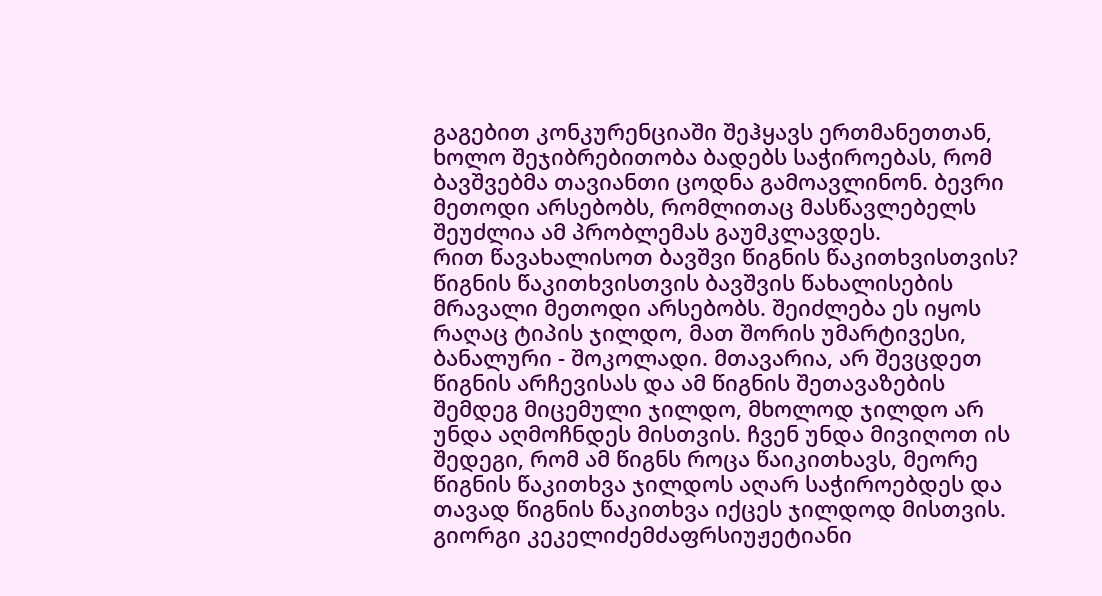გაგებით კონკურენციაში შეჰყავს ერთმანეთთან, ხოლო შეჯიბრებითობა ბადებს საჭიროებას, რომ ბავშვებმა თავიანთი ცოდნა გამოავლინონ. ბევრი მეთოდი არსებობს, რომლითაც მასწავლებელს შეუძლია ამ პრობლემას გაუმკლავდეს.
რით წავახალისოთ ბავშვი წიგნის წაკითხვისთვის?
წიგნის წაკითხვისთვის ბავშვის წახალისების მრავალი მეთოდი არსებობს. შეიძლება ეს იყოს რაღაც ტიპის ჯილდო, მათ შორის უმარტივესი, ბანალური - შოკოლადი. მთავარია, არ შევცდეთ წიგნის არჩევისას და ამ წიგნის შეთავაზების შემდეგ მიცემული ჯილდო, მხოლოდ ჯილდო არ უნდა აღმოჩნდეს მისთვის. ჩვენ უნდა მივიღოთ ის შედეგი, რომ ამ წიგნს როცა წაიკითხავს, მეორე წიგნის წაკითხვა ჯილდოს აღარ საჭიროებდეს და თავად წიგნის წაკითხვა იქცეს ჯილდოდ მისთვის.
გიორგი კეკელიძემძაფრსიუჟეტიანი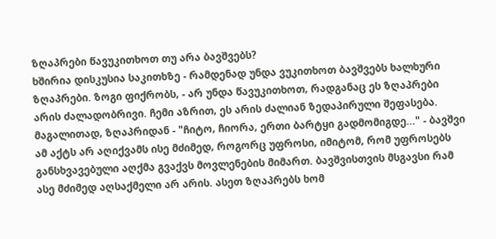ზღაპრები წავუკითხოთ თუ არა ბავშვებს?
ხშირია დისკუსია საკითხზე - რამდენად უნდა ვუკითხოთ ბავშვებს ხალხური ზღაპრები. ზოგი ფიქრობს, - არ უნდა წავუკითხოთ, რადგანაც ეს ზღაპრები არის ძალადობრივი. ჩემი აზრით, ეს არის ძალიან ზედაპირული შეფასება. მაგალითად, ზღაპრიდან - "ჩიტო, ჩიორა, ერთი ბარტყი გადმომიგდე..." - ბავშვი ამ აქტს არ აღიქვამს ისე მძიმედ, როგორც უფროსი, იმიტომ, რომ უფროსებს განსხვავებული აღქმა გვაქვს მოვლენების მიმართ. ბავშვისთვის მსგავსი რამ ასე მძიმედ აღსაქმელი არ არის. ასეთ ზღაპრებს ხომ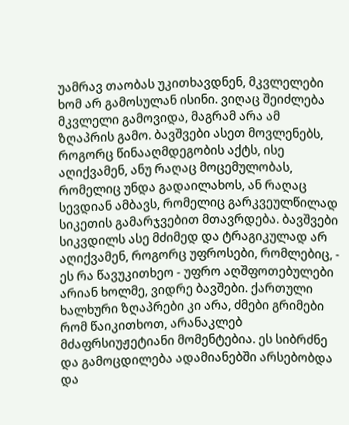უამრავ თაობას უკითხავდნენ, მკვლელები ხომ არ გამოსულან ისინი. ვიღაც შეიძლება მკვლელი გამოვიდა, მაგრამ არა ამ ზღაპრის გამო. ბავშვები ასეთ მოვლენებს, როგორც წინააღმდეგობის აქტს, ისე აღიქვამენ, ანუ რაღაც მოცემულობას, რომელიც უნდა გადაილახოს, ან რაღაც სევდიან ამბავს, რომელიც გარკვეულწილად სიკეთის გამარჯვებით მთავრდება. ბავშვები სიკვდილს ასე მძიმედ და ტრაგიკულად არ აღიქვამენ, როგორც უფროსები, რომლებიც, - ეს რა წავუკითხეო - უფრო აღშფოთებულები არიან ხოლმე, ვიდრე ბავშები. ქართული ხალხური ზღაპრები კი არა, ძმები გრიმები რომ წაიკითხოთ, არანაკლებ მძაფრსიუჟეტიანი მომენტებია. ეს სიბრძნე და გამოცდილება ადამიანებში არსებობდა და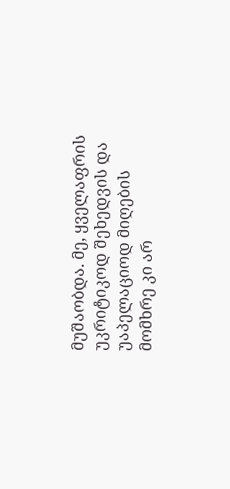მუშაობდა. მე, ყველაფრის უკრიტიკოდ შეხედვის და უაპელაციოდ მიღების მომხრე კი არ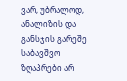ვარ, უბრალოდ, ანალიზის და განსჯის გარეშე საბავშვო ზღაპრები არ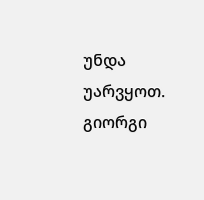უნდა უარვყოთ.
გიორგი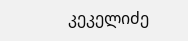კეკელიძე